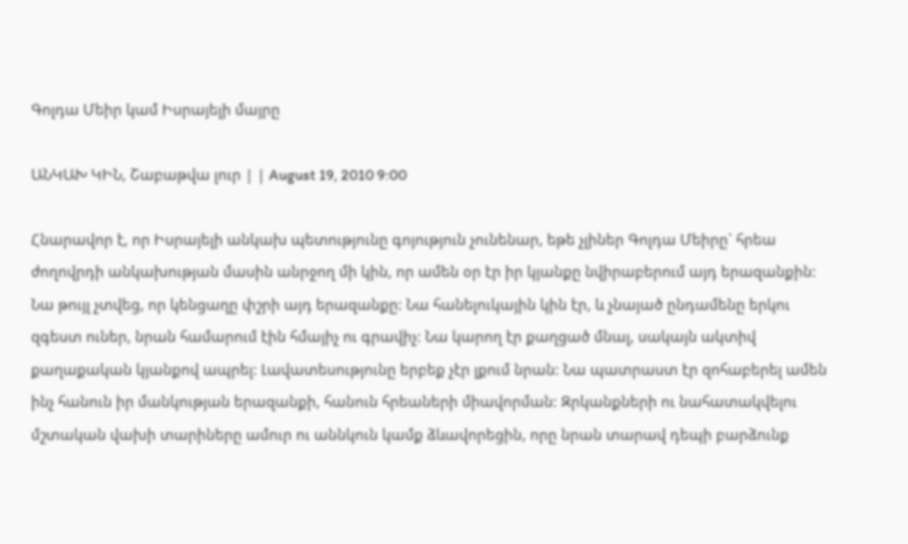Գոլդա Մեիր կամ Իսրայելի մայրը

ԱՆԿԱԽ ԿԻՆ, Շաբաթվա լուր | | August 19, 2010 9:00

Հնարավոր է, որ Իսրայելի անկախ պետությունը գոյություն չունենար, եթե չլիներ Գոլդա Մեիրը` հրեա ժողովրդի անկախության մասին անրջող մի կին, որ ամեն օր էր իր կյանքը նվիրաբերում այդ երազանքին: Նա թույլ չտվեց, որ կենցաղը փշրի այդ երազանքը: Նա հանելուկային կին էր, և չնայած ընդամենը երկու զգեստ ուներ, նրան համարում էին հմայիչ ու գրավիչ: Նա կարող էր քաղցած մնալ, սակայն ակտիվ քաղաքական կյանքով ապրել: Լավատեսությունը երբեք չէր լքում նրան: Նա պատրաստ էր զոհաբերել ամեն ինչ հանուն իր մանկության երազանքի, հանուն հրեաների միավորման: Զրկանքների ու նահատակվելու մշտական վախի տարիները ամուր ու աննկուն կամք ձևավորեցին, որը նրան տարավ դեպի բարձունք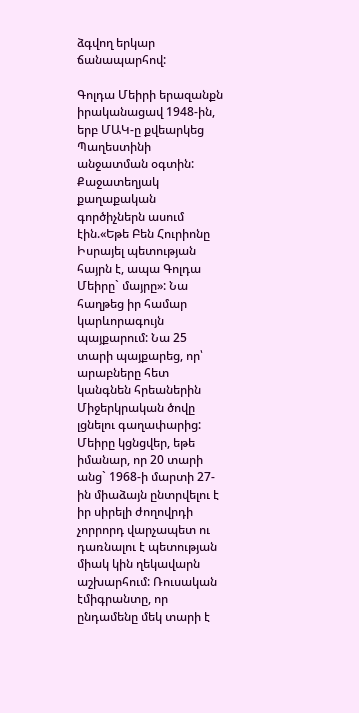ձգվող երկար ճանապարհով:

Գոլդա Մեիրի երազանքն իրականացավ 1948-ին, երբ ՄԱԿ-ը քվեարկեց Պաղեստինի անջատման օգտին: Քաջատեղյակ քաղաքական գործիչներն ասում էին.«Եթե Բեն Հուրիոնը Իսրայել պետության հայրն է, ապա Գոլդա Մեիրը` մայրը»: Նա հաղթեց իր համար կարևորագույն պայքարում: Նա 25 տարի պայքարեց, որ՝ արաբները հետ կանգնեն հրեաներին Միջերկրական ծովը լցնելու գաղափարից: Մեիրը կցնցվեր, եթե իմանար, որ 20 տարի անց` 1968-ի մարտի 27-ին միաձայն ընտրվելու է իր սիրելի ժողովրդի չորրորդ վարչապետ ու  դառնալու է պետության միակ կին ղեկավարն աշխարհում: Ռուսական էմիգրանտը, որ ընդամենը մեկ տարի է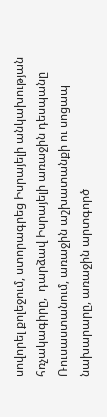սովորել քոլեջում, ստորագրեց Իսրայելի անկախության հռչակագիրը,  դարձավ Իսրայելի առաջին դեսպանը Ռուսաստանում, առաջին աշխատանքի ու սոցապ նախարարը, առաջին արտգործ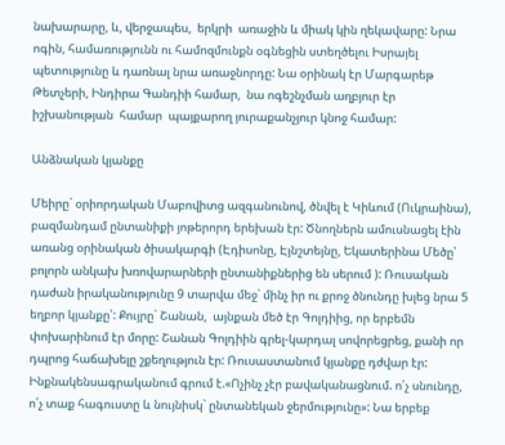նախարարը, և, վերջապես,  երկրի  առաջին և միակ կին ղեկավարը: Նրա ոգին, համառությունն ու համոզմունքն օգնեցին ստեղծելու Իսրայել պետությունը և դառնալ նրա առաջնորդը: Նա օրինակ էր Մարգարեթ Թետչերի, Ինդիրա Գանդիի համար,  նա ոգեշնչման աղբյուր էր  իշխանության  համար  պայքարող յուրաքանչյուր կնոջ համար:

Անձնական կյանքը

Մեիրը` օրիորդական Մաբովիտց ազգանունով, ծնվել է Կիևում (Ուկրաինա), բազմանդամ ընտանիքի յոթերորդ երեխան էր: Ծնողներն ամուսնացել էին առանց օրինական ծիսակարգի (Էդիսոնը, Էյնշտեյնը, Եկատերինա Մեծը՝ բոլորն անկախ խռովարարների ընտանիքներից են սերում ): Ռուսական դաժան իրականությունը 9 տարվա մեջ` մինչ իր ու քրոջ ծնունդը խլեց նրա 5 եղբոր կյանքը՝: Քույրը` Շանան,  այնքան մեծ էր Գոլդիից, որ երբեմն փոխարինում էր մորը: Շանան Գոլդիին գրել-կարդալ սովորեցրեց, քանի որ  դպրոց հաճախելը շքեղություն էր: Ռուսաստանում կյանքը դժվար էր: Ինքնակենսագրականում գրում է.«Ոչինչ չէր բավականացնում. ո՛չ սնունդը, ո՛չ տաք հագուստը և նույնիսկ` ընտանեկան ջերմությունը»: Նա երբեք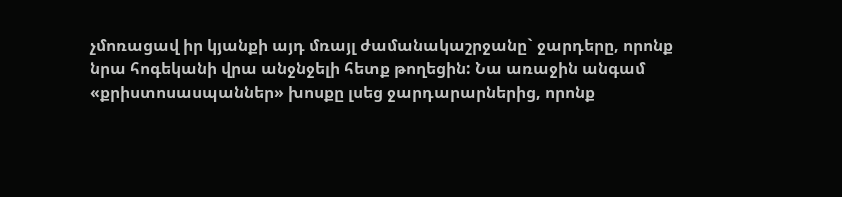չմոռացավ իր կյանքի այդ մռայլ ժամանակաշրջանը` ջարդերը, որոնք նրա հոգեկանի վրա անջնջելի հետք թողեցին: Նա առաջին անգամ  «քրիստոսասպաններ» խոսքը լսեց ջարդարարներից, որոնք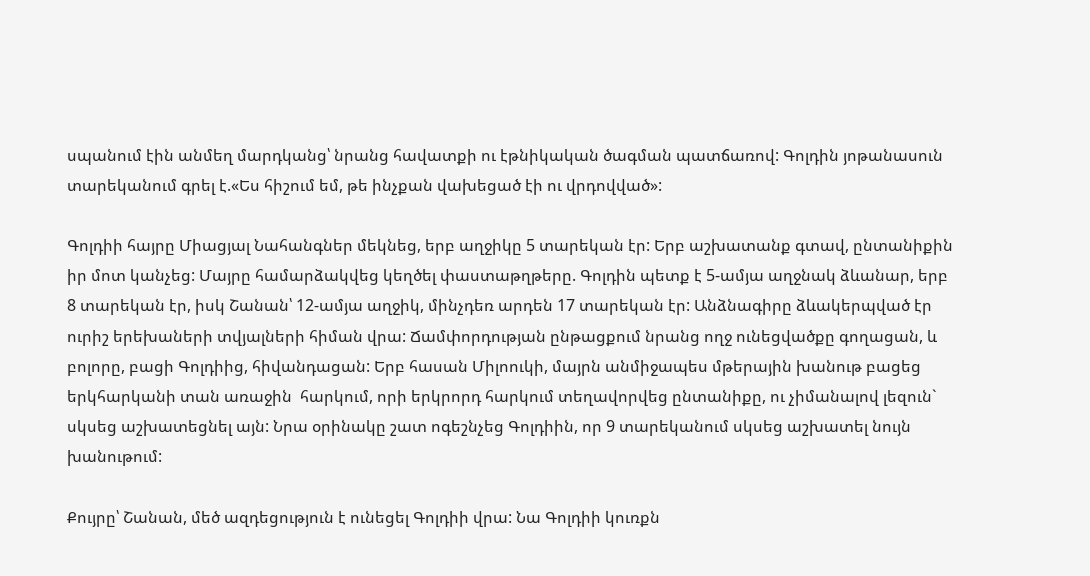սպանում էին անմեղ մարդկանց՝ նրանց հավատքի ու էթնիկական ծագման պատճառով: Գոլդին յոթանասուն տարեկանում գրել է.«Ես հիշում եմ, թե ինչքան վախեցած էի ու վրդովված»:

Գոլդիի հայրը Միացյալ Նահանգներ մեկնեց, երբ աղջիկը 5 տարեկան էր: Երբ աշխատանք գտավ, ընտանիքին իր մոտ կանչեց: Մայրը համարձակվեց կեղծել փաստաթղթերը. Գոլդին պետք է 5-ամյա աղջնակ ձևանար, երբ 8 տարեկան էր, իսկ Շանան՝ 12-ամյա աղջիկ, մինչդեռ արդեն 17 տարեկան էր: Անձնագիրը ձևակերպված էր ուրիշ երեխաների տվյալների հիման վրա: Ճամփորդության ընթացքում նրանց ողջ ունեցվածքը գողացան, և բոլորը, բացի Գոլդիից, հիվանդացան: Երբ հասան Միլոուկի, մայրն անմիջապես մթերային խանութ բացեց  երկհարկանի տան առաջին  հարկում, որի երկրորդ հարկում տեղավորվեց ընտանիքը, ու չիմանալով լեզուն` սկսեց աշխատեցնել այն: Նրա օրինակը շատ ոգեշնչեց Գոլդիին, որ 9 տարեկանում սկսեց աշխատել նույն խանութում:

Քույրը՝ Շանան, մեծ ազդեցություն է ունեցել Գոլդիի վրա: Նա Գոլդիի կուռքն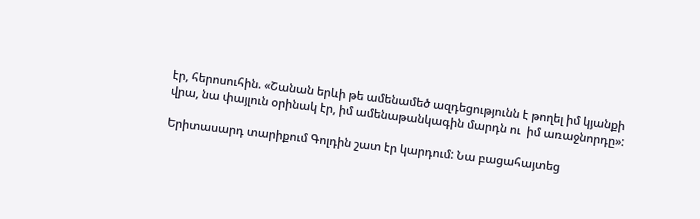էր, հերոսուհին. «Շանան երևի թե ամենամեծ ազդեցությունն է թողել իմ կյանքի վրա, նա փայլուն օրինակ էր, իմ ամենաթանկագին մարդն ու  իմ առաջնորդը»:

Երիտասարդ տարիքում Գոլդին շատ էր կարդում: Նա բացահայտեց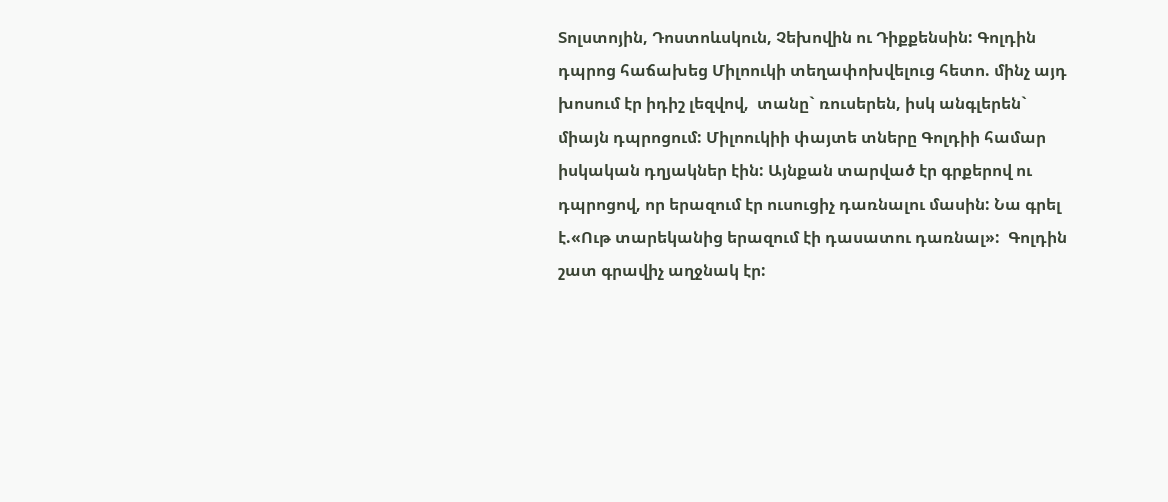Տոլստոյին, Դոստոևսկուն, Չեխովին ու Դիքքենսին: Գոլդին դպրոց հաճախեց Միլոուկի տեղափոխվելուց հետո. մինչ այդ խոսում էր իդիշ լեզվով,  տանը` ռուսերեն, իսկ անգլերեն` միայն դպրոցում: Միլոուկիի փայտե տները Գոլդիի համար իսկական դղյակներ էին: Այնքան տարված էր գրքերով ու դպրոցով, որ երազում էր ուսուցիչ դառնալու մասին: Նա գրել է.«Ութ տարեկանից երազում էի դասատու դառնալ»:  Գոլդին շատ գրավիչ աղջնակ էր: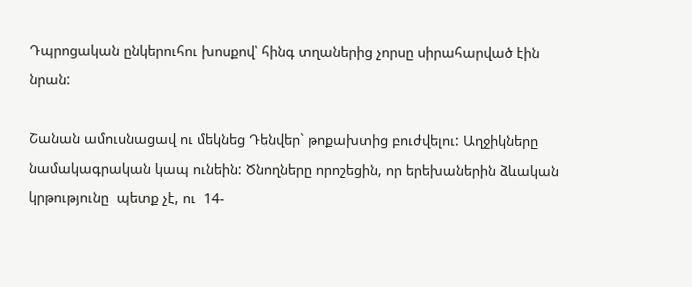Դպրոցական ընկերուհու խոսքով՝ հինգ տղաներից չորսը սիրահարված էին նրան:

Շանան ամուսնացավ ու մեկնեց Դենվեր` թոքախտից բուժվելու: Աղջիկները նամակագրական կապ ունեին: Ծնողները որոշեցին, որ երեխաներին ձևական կրթությունը  պետք չէ, ու  14-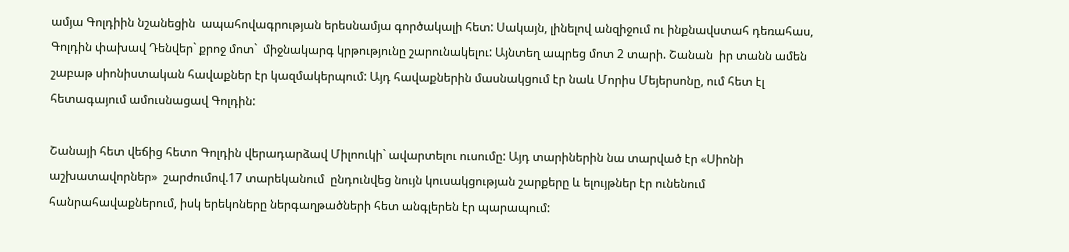ամյա Գոլդիին նշանեցին  ապահովագրության երեսնամյա գործակալի հետ: Սակայն, լինելով անզիջում ու ինքնավստահ դեռահաս, Գոլդին փախավ Դենվեր` քրոջ մոտ`  միջնակարգ կրթությունը շարունակելու: Այնտեղ ապրեց մոտ 2 տարի. Շանան  իր տանն ամեն շաբաթ սիոնիստական հավաքներ էր կազմակերպում: Այդ հավաքներին մասնակցում էր նաև Մորիս Մեյերսոնը, ում հետ էլ հետագայում ամուսնացավ Գոլդին:

Շանայի հետ վեճից հետո Գոլդին վերադարձավ Միլոուկի` ավարտելու ուսումը: Այդ տարիներին նա տարված էր «Սիոնի աշխատավորներ»  շարժումով.17 տարեկանում  ընդունվեց նույն կուսակցության շարքերը և ելույթներ էր ունենում հանրահավաքներում, իսկ երեկոները ներգաղթածների հետ անգլերեն էր պարապում: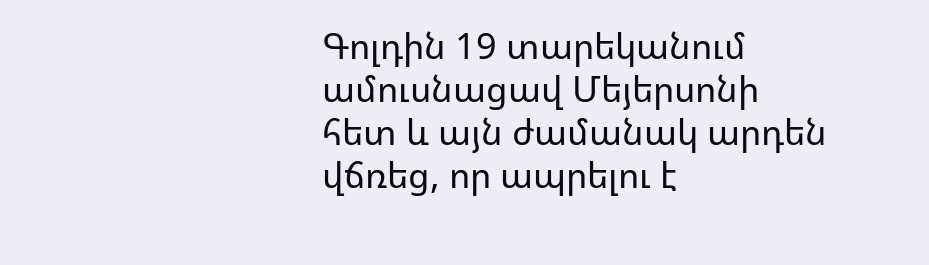Գոլդին 19 տարեկանում ամուսնացավ Մեյերսոնի հետ և այն ժամանակ արդեն վճռեց, որ ապրելու է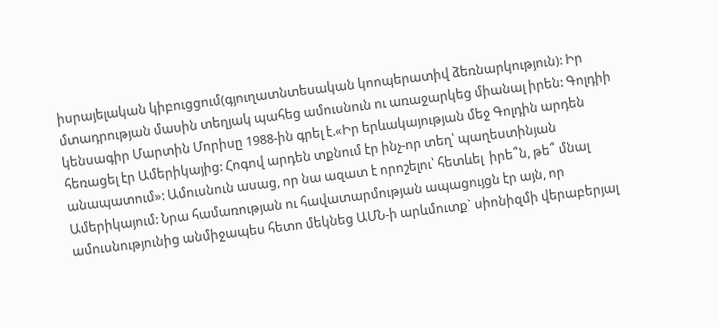իսրայելական կիբուցցում(գյուղատնտեսական կոոպերատիվ ձեռնարկություն): Իր մտադրության մասին տեղյակ պահեց ամուսնուն ու առաջարկեց միանալ իրեն: Գոլդիի կենսագիր Մարտին Մորիսը 1988-ին գրել է.«Իր երևակայության մեջ Գոլդին արդեն հեռացել էր Ամերիկայից: Հոգով արդեն տքնում էր ինչ-որ տեղ՝ պաղեստինյան անապատում»: Ամուսնուն ասաց, որ նա ազատ է որոշելու՝ հետևել  իրե՞ն, թե՞ մնալ Ամերիկայում: Նրա համառության ու հավատարմության ապացույցն էր այն, որ ամուսնությունից անմիջապես հետո մեկնեց ԱՄՆ-ի արևմուտք` սիոնիզմի վերաբերյալ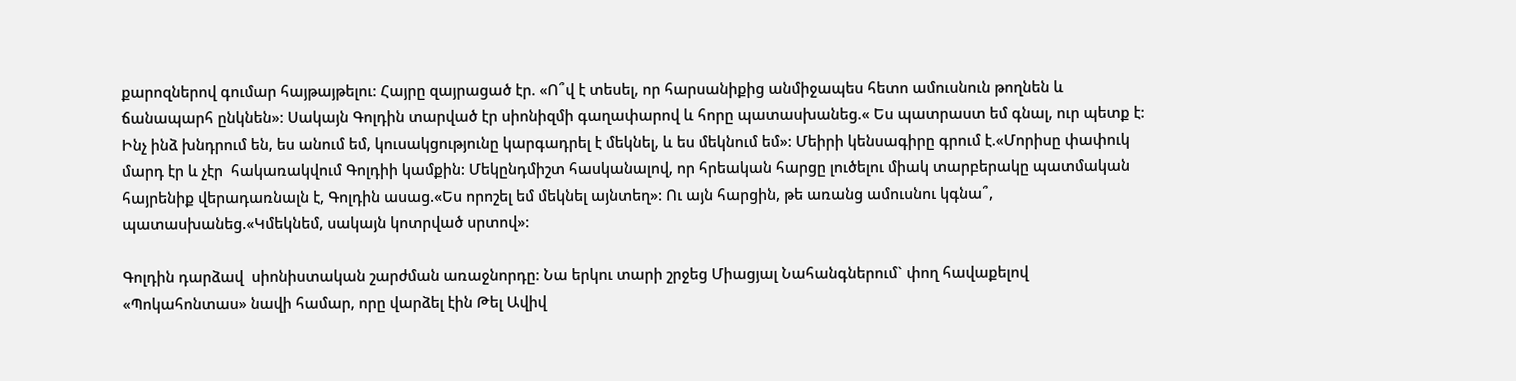քարոզներով գումար հայթայթելու: Հայրը զայրացած էր. «Ո՞վ է տեսել, որ հարսանիքից անմիջապես հետո ամուսնուն թողնեն և  ճանապարհ ընկնեն»: Սակայն Գոլդին տարված էր սիոնիզմի գաղափարով և հորը պատասխանեց.« Ես պատրաստ եմ գնալ, ուր պետք է: Ինչ ինձ խնդրում են, ես անում եմ, կուսակցությունը կարգադրել է մեկնել, և ես մեկնում եմ»: Մեիրի կենսագիրը գրում է.«Մորիսը փափուկ մարդ էր և չէր  հակառակվում Գոլդիի կամքին: Մեկընդմիշտ հասկանալով, որ հրեական հարցը լուծելու միակ տարբերակը պատմական հայրենիք վերադառնալն է, Գոլդին ասաց.«Ես որոշել եմ մեկնել այնտեղ»: Ու այն հարցին, թե առանց ամուսնու կգնա՞, պատասխանեց.«Կմեկնեմ, սակայն կոտրված սրտով»:

Գոլդին դարձավ  սիոնիստական շարժման առաջնորդը: Նա երկու տարի շրջեց Միացյալ Նահանգներում` փող հավաքելով «Պոկահոնտաս» նավի համար, որը վարձել էին Թել Ավիվ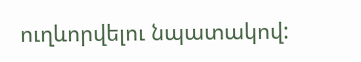ուղևորվելու նպատակով: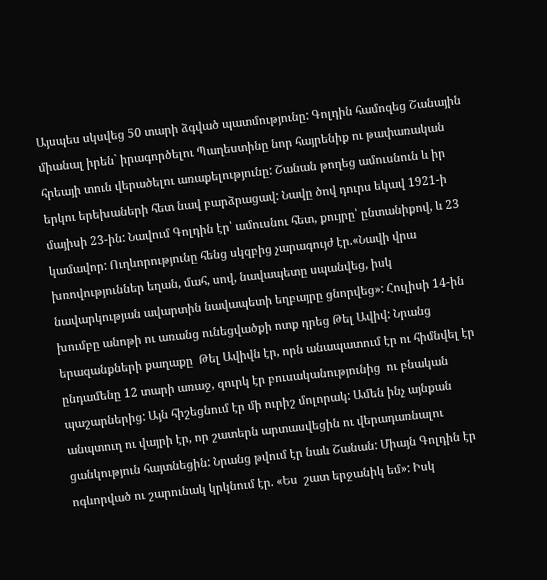Այսպես սկսվեց 50 տարի ձգված պատմությունը: Գոլդին համոզեց Շանային  միանալ իրեն` իրագործելու Պաղեստինը նոր հայրենիք ու թափառական հրեայի տուն վերածելու առաքելությունը: Շանան թողեց ամուսնուն և իր երկու երեխաների հետ նավ բարձրացավ: Նավը ծով դուրս եկավ 1921-ի մայիսի 23-ին: Նավում Գոլդին էր՝ ամուսնու հետ, քույրը՝ ընտանիքով, և 23 կամավոր: Ուղևորությունը հենց սկզբից չարագույժ էր.«Նավի վրա խռովություններ եղան, մահ, սով, նավապետը սպանվեց, իսկ նավարկության ավարտին նավապետի եղբայրը ցնորվեց»: Հուլիսի 14-ին խումբը անոթի ու առանց ունեցվածքի ոտք դրեց Թել Ավիվ: Նրանց երազանքների քաղաքը  Թել Ավիվն էր, որն անապատում էր ու հիմնվել էր ընդամենը 12 տարի առաջ, զուրկ էր բուսականությունից  ու բնական պաշարներից: Այն հիշեցնում էր մի ուրիշ մոլորակ: Ամեն ինչ այնքան անպտուղ ու վայրի էր, որ շատերն արտասվեցին ու վերադառնալու ցանկություն հայտնեցին: Նրանց թվում էր նաև Շանան: Միայն Գոլդին էր ոգևորված ու շարունակ կրկնում էր. «Ես  շատ երջանիկ եմ»: Իսկ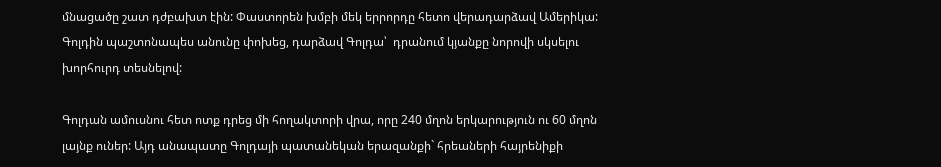մնացածը շատ դժբախտ էին: Փաստորեն խմբի մեկ երրորդը հետո վերադարձավ Ամերիկա: Գոլդին պաշտոնապես անունը փոխեց, դարձավ Գոլդա՝  դրանում կյանքը նորովի սկսելու խորհուրդ տեսնելով:

Գոլդան ամուսնու հետ ոտք դրեց մի հողակտորի վրա, որը 240 մղոն երկարություն ու 60 մղոն լայնք ուներ: Այդ անապատը Գոլդայի պատանեկան երազանքի` հրեաների հայրենիքի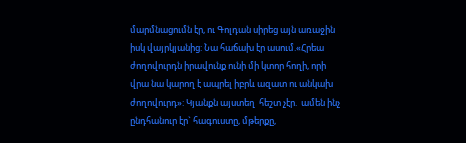մարմնացումն էր, ու Գոլդան սիրեց այն առաջին իսկ վայրկյանից: Նա հաճախ էր ասում.«Հրեա ժողովուրդն իրավունք ունի մի կտոր հողի, որի վրա նա կարող է ապրել իբրև ազատ ու անկախ ժողովուրդ»: Կյանքն այստեղ  հեշտ չէր.  ամեն ինչ  ընդհանուր էր` հագուստը, մթերքը,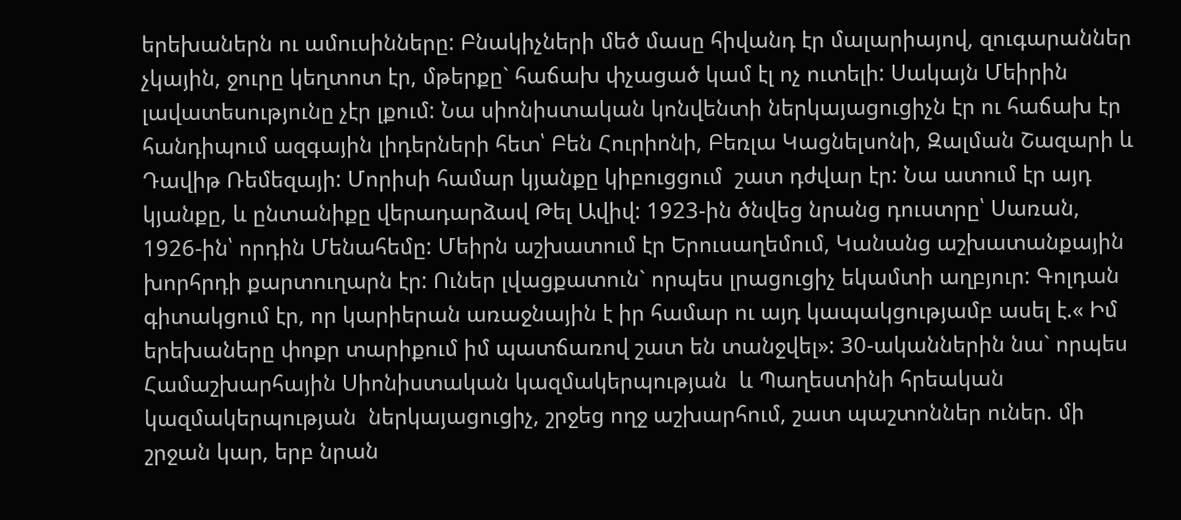երեխաներն ու ամուսինները: Բնակիչների մեծ մասը հիվանդ էր մալարիայով, զուգարաններ չկային, ջուրը կեղտոտ էր, մթերքը` հաճախ փչացած կամ էլ ոչ ուտելի: Սակայն Մեիրին լավատեսությունը չէր լքում: Նա սիոնիստական կոնվենտի ներկայացուցիչն էր ու հաճախ էր հանդիպում ազգային լիդերների հետ՝ Բեն Հուրիոնի, Բեռլա Կացնելսոնի, Զալման Շազարի և Դավիթ Ռեմեզայի: Մորիսի համար կյանքը կիբուցցում  շատ դժվար էր: Նա ատում էր այդ կյանքը, և ընտանիքը վերադարձավ Թել Ավիվ: 1923-ին ծնվեց նրանց դուստրը՝ Սառան, 1926-ին՝ որդին Մենահեմը: Մեիրն աշխատում էր Երուսաղեմում, Կանանց աշխատանքային խորհրդի քարտուղարն էր: Ուներ լվացքատուն` որպես լրացուցիչ եկամտի աղբյուր: Գոլդան գիտակցում էր, որ կարիերան առաջնային է իր համար ու այդ կապակցությամբ ասել է.« Իմ երեխաները փոքր տարիքում իմ պատճառով շատ են տանջվել»: 30-ականներին նա` որպես  Համաշխարհային Սիոնիստական կազմակերպության  և Պաղեստինի հրեական կազմակերպության  ներկայացուցիչ, շրջեց ողջ աշխարհում, շատ պաշտոններ ուներ. մի շրջան կար, երբ նրան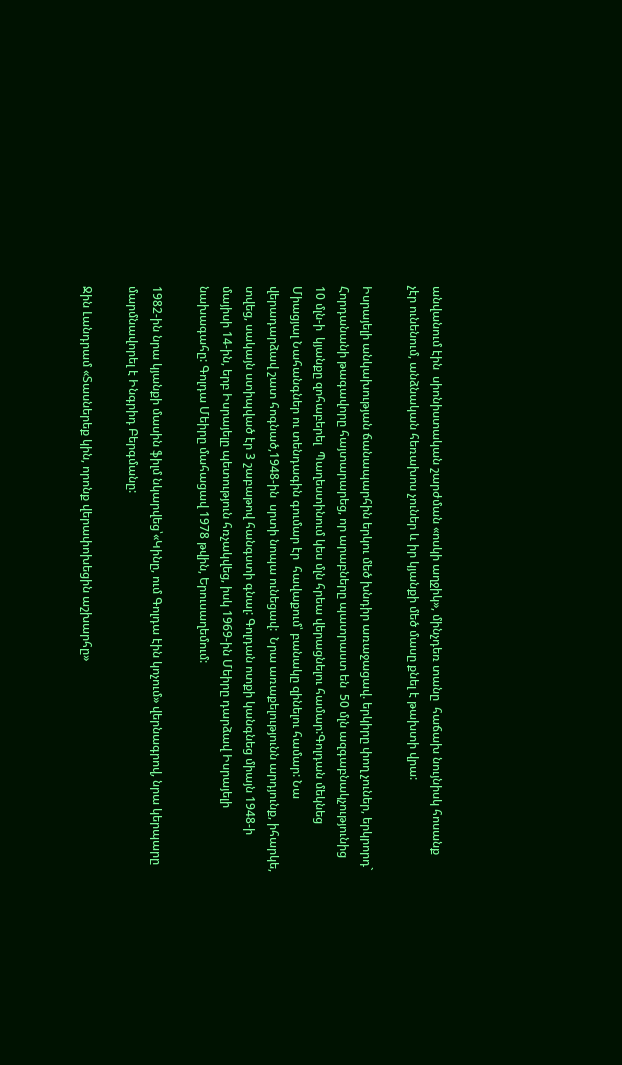անվանում էին  սիոնիստական շարժման «ոսկի աղջիկ», մինչդեռ տանը  հաճախ նույնիսկ հոսանք չէր ունենում, անձնական հեռախոս չուներ և իր կյանքի մեծ մասը քնել է թախտի վրա:

Իսրայելի անկախության ճանապարհին երկու մեծ խնդիր առաջացավ. երկիրը փող չուներ, երկրորդ` Հորդանանի թագավորը հայտարարեց, որ արաբները պատրաստ են  50 մլն ազգաբնակչությունից 10 մլն-ի  կյանքը զոհաբերել  Պաղեստինում կես մլն հրեա վերացնելու համար:Գոլդան մեկնեց Միացյալ Նահանգներ ու տենդագին գումար էր  հավաքում՝ բանակը զինելու համար: Նա վերադարձավ շատ հոգնած,1948-ին  սրտի նոպա ունեցավ:  Նրա առաքելությունն արդյունք, իհարկե, տվեց, սակայն ստիպված էր 3 շաբաթով հանգստի գնալ: Գոլդան ոտքի կանգնեց միայն 1948-ի մայիսի 14-ին, երբ Իսրայելը պետություն հռչակվեց, իսկ 1969-ին Մեիրը դարձավ Իսրայելի նախագահը: Գոլդա Մեիրը մահացավ 1978 թվին, Երուսաղեմում:

1982-ին նրա կյանքի մասին ֆիլմ նկարվեց՝«Կինը, ում Գոլդա էին կոչում» վերնագրով, նրա կերպարը մարմնավորել է Ինգրիդ Բերգմանը:

Ջին Լանդրամ «Տասներեք կին, որոնք վերափոխեցին աշխարհը»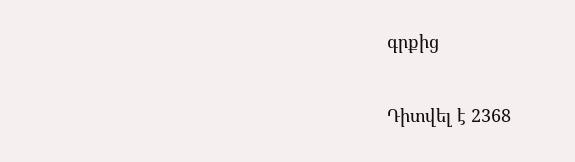գրքից

Դիտվել է 2368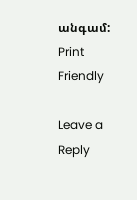անգամ:
Print Friendly

Leave a Reply